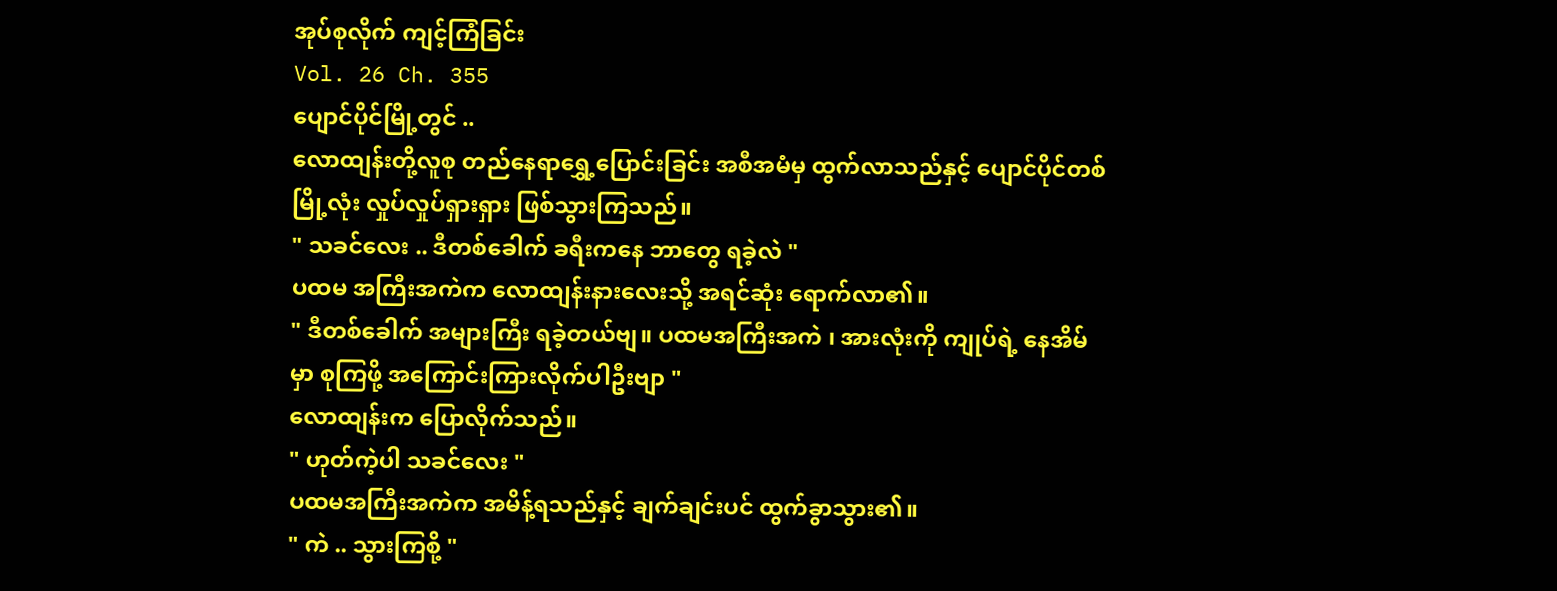အုပ်စုလိုက် ကျင့်ကြံခြင်း
Vol. 26 Ch. 355
ပျောင်ပိုင်မြို့တွင် ..
လောထျန်းတို့လူစု တည်နေရာရွှေ့ပြောင်းခြင်း အစီအမံမှ ထွက်လာသည်နှင့် ပျောင်ပိုင်တစ်မြို့လုံး လှုပ်လှုပ်ရှားရှား ဖြစ်သွားကြသည်။
" သခင်လေး .. ဒီတစ်ခေါက် ခရီးကနေ ဘာတွေ ရခဲ့လဲ "
ပထမ အကြီးအကဲက လောထျန်းနားလေးသို့ အရင်ဆုံး ရောက်လာ၏။
" ဒီတစ်ခေါက် အများကြီး ရခဲ့တယ်ဗျ။ ပထမအကြီးအကဲ ၊ အားလုံးကို ကျုပ်ရဲ့ နေအိမ်မှာ စုကြဖို့ အကြောင်းကြားလိုက်ပါဦးဗျာ "
လောထျန်းက ပြောလိုက်သည်။
" ဟုတ်ကဲ့ပါ သခင်လေး "
ပထမအကြီးအကဲက အမိန့်ရသည်နှင့် ချက်ချင်းပင် ထွက်ခွာသွား၏။
" ကဲ .. သွားကြစို့ "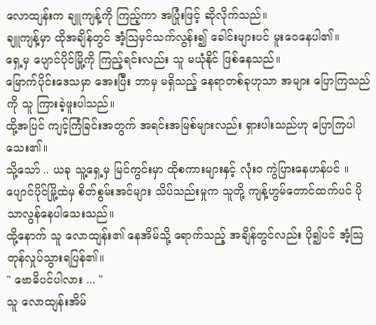လောထျန်းက ချူကျန့်ကို ကြည့်ကာ အပြုံးဖြင့် ဆိုလိုက်သည်။
ချူကျန့်မှာ ထိုအချိန်တွင် အံ့သြမှင်သက်လွန်း၍ ခေါင်းများပင် မူးဝေနေပါ၏။
ရှေ့မှ ပျောင်ပိုင်မြို့ကို ကြည့်ရင်းလည်း သူ မယုံနိုင် ဖြစ်နေသည်။
မြောက်ပိုင်းဒေသမှာ အေးပြီး ဘာမှ မရှိသည့် နေရာတစ်ခုဟုသာ အများ ပြောကြသည်ကို သူ ကြားခဲ့ဖူးပါသည်။
ထို့အပြင် ကျင့်ကြံခြင်းအတွက် အရင်းအမြစ်များလည်း ရှားပါးသည်ဟု ပြောကြပါသေး၏။
သို့သော် .. ယခု သူ့ရှေ့မှ မြင်ကွင်းမှာ ထိုစကားများနှင့် လုံးဝ ကွဲပြားနေဟန်ပင် ။
ပျောင်ပိုင်မြို့ထဲမှ စိတ်စွမ်းအင်များ သိပ်သည်းမှုက သူတို့ ကျန့်ဟွမ်တောင်ထက်ပင် ပိုသာလွန်နေပါသေးသည်။
ထို့နောက် သူ လောထျန်း၏ နေအိမ်သို့ ရောက်သည့် အချိန်တွင်လည်း ပို၍ပင် အံ့သြတုန်လှုပ်သွားရပြန်၏။
" ဗောဓိပင်ပါလား ... "
သူ လောထျန်းအိမ်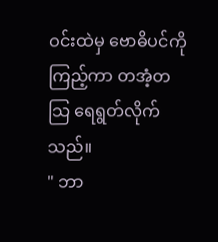ဝင်းထဲမှ ဗောဓိပင်ကို ကြည့်ကာ တအံ့တသြ ရေရွတ်လိုက်သည်။
" ဘာ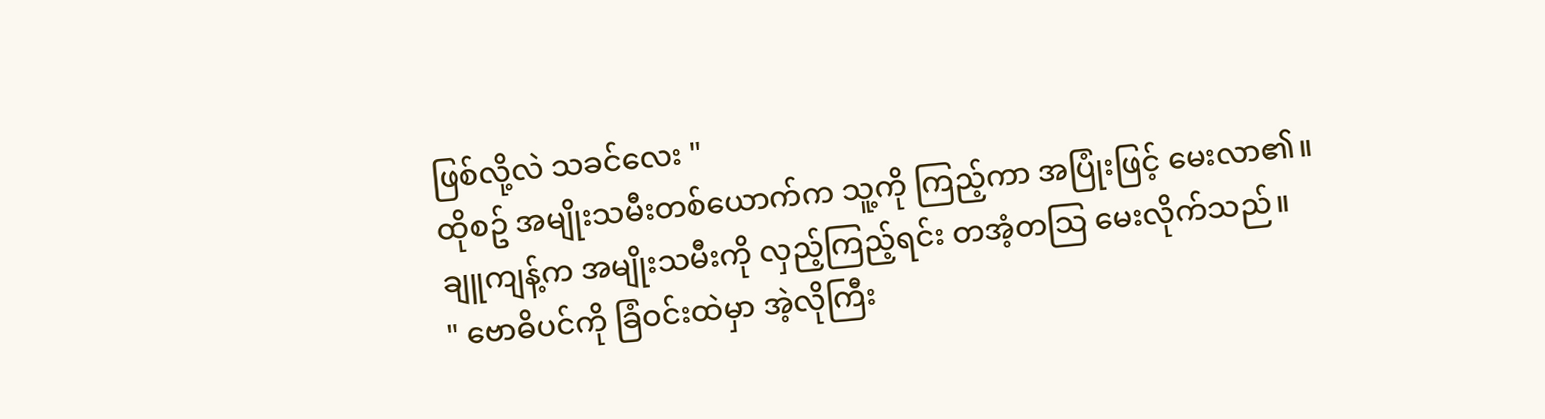ဖြစ်လို့လဲ သခင်လေး "
ထိုစဥ် အမျိုးသမီးတစ်ယောက်က သူ့ကို ကြည့်ကာ အပြုံးဖြင့် မေးလာ၏။
ချူကျန့်က အမျိုးသမီးကို လှည့်ကြည့်ရင်း တအံ့တသြ မေးလိုက်သည်။
" ဗောဓိပင်ကို ခြံဝင်းထဲမှာ အဲ့လိုကြီး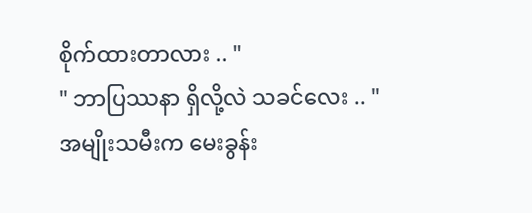စိုက်ထားတာလား .. "
" ဘာပြဿနာ ရှိလို့လဲ သခင်လေး .. "
အမျိုးသမီးက မေးခွန်း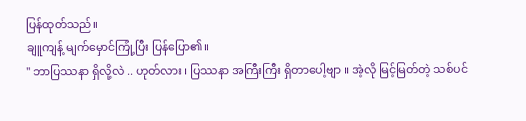ပြန်ထုတ်သည်။
ချူကျန့် မျက်မှောင်ကြုံ့ပြီး ပြန်ပြော၏။
" ဘာပြဿနာ ရှိလို့လဲ .. ဟုတ်လား ၊ ပြဿနာ အကြီးကြီး ရှိတာပေါ့ဗျာ ။ အဲ့လို မြင့်မြတ်တဲ့ သစ်ပင်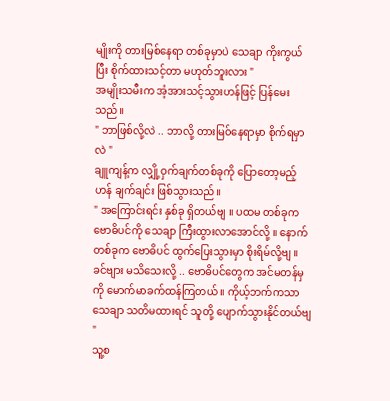မျိုးကို တားမြစ်နေရာ တစ်ခုမှာပဲ သေချာ ကိုးကွယ်ပြီး စိုက်ထားသင့်တာ မဟုတ်ဘူးလား "
အမျိုးသမီးက အံ့အားသင့်သွားဟန်ဖြင့် ပြန်မေးသည်။
" ဘာဖြစ်လို့လဲ .. ဘာလို့ တားမြ၀်နေရာမှာ စိုက်ရမှာလဲ "
ချူကျန့်က လျှို့ဝှက်ချက်တစ်ခုကို ပြောတော့မည့်ဟန် ချက်ချင်း ဖြစ်သွားသည်။
" အကြောင်းရင်း နှစ်ခု ရှိတယ်ဗျ ။ ပထမ တစ်ခုက ဗောဓိပင်ကို သေချာ ကြီးထွားလာအောင်လို့ ။ နောက်တစ်ခုက ဗောဓိပင် ထွက်ပြေးသွားမှာ စိုးရိမ်လို့ဗျ ။ ခင်ဗျား မသိသေးလို့ .. ဗောဓိပင်တွေက အင်မတန်မှကို မောက်မာခက်ထန်ကြတယ် ။ ကိုယ့်ဘက်ကသာ သေချာ သတိမထားရင် သူတို့ ပျောက်သွားနိုင်တယ်ဗျ "
သူ့စ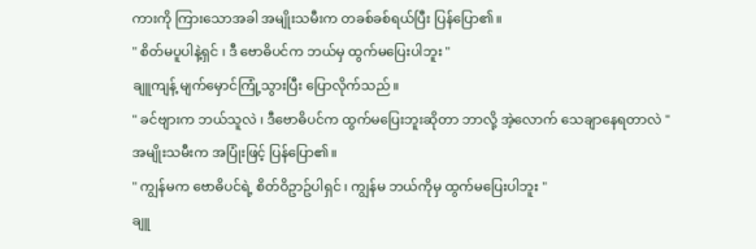ကားကို ကြားသောအခါ အမျိုးသမီးက တခစ်ခစ်ရယ်ပြီး ပြန်ပြော၏။
" စိတ်မပူပါနဲ့ရှင် ၊ ဒီ ဗောဓိပင်က ဘယ်မှ ထွက်မပြေးပါဘူး "
ချူကျန့် မျက်မှောင်ကြုံ့သွားပြီး ပြောလိုက်သည်။
" ခင်ဗျားက ဘယ်သူလဲ ၊ ဒီဗောဓိပင်က ထွက်မပြေးဘူးဆိုတာ ဘာလို့ အဲ့လောက် သေချာနေရတာလဲ "
အမျိုးသမီးက အပြုံးဖြင့် ပြန်ပြော၏။
" ကျွန်မက ဗောဓိပင်ရဲ့ စိတ်ဝိဥာဥ်ပါရှင် ၊ ကျွန်မ ဘယ်ကိုမှ ထွက်မပြေးပါဘူး "
ချူ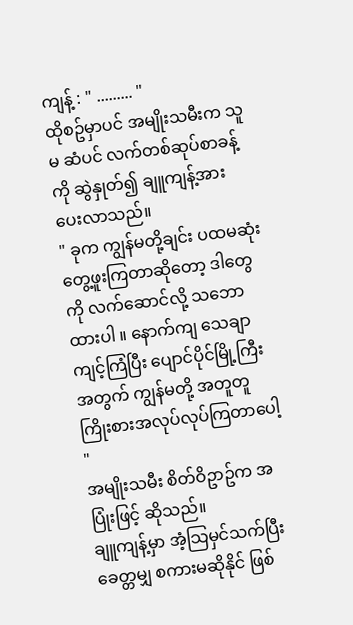ကျန့် : " ......... "
ထိုစဥ်မှာပင် အမျိုးသမီးက သူမ ဆံပင် လက်တစ်ဆုပ်စာခန့်ကို ဆွဲနှုတ်၍ ချူကျန့်အား ပေးလာသည်။
" ခုက ကျွန်မတို့ချင်း ပထမဆုံး တွေ့ဖူးကြတာဆိုတော့ ဒါတွေကို လက်ဆောင်လို့ သဘောထားပါ ။ နောက်ကျ သေချာ ကျင့်ကြံပြီး ပျောင်ပိုင်မြို့ကြီးအတွက် ကျွန်မတို့ အတူတူ ကြိုးစားအလုပ်လုပ်ကြတာပေါ့ "
အမျိုးသမီး စိတ်ဝိဥာဥ်က အပြုံးဖြင့် ဆိုသည်။
ချူကျန့်မှာ အံ့သြမှင်သက်ပြီး ခေတ္တမျှ စကားမဆိုနိုင် ဖြစ်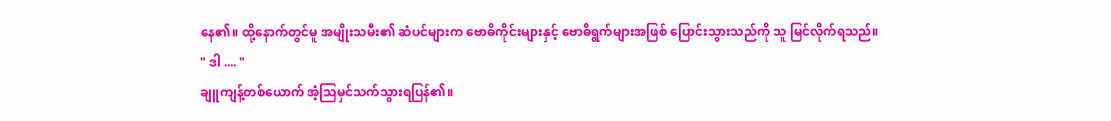နေ၏။ ထို့နောက်တွင်မူ အမျိုးသမီး၏ ဆံပင်များက ဗောဓိကိုင်းများနှင့် ဗောဓိရွက်များအဖြစ် ပြောင်းသွားသည်ကို သူ မြင်လိုက်ရသည်။
" ဒါ .... "
ချူကျန့်တစ်ယောက် အံ့သြမှင်သက်သွားရပြန်၏။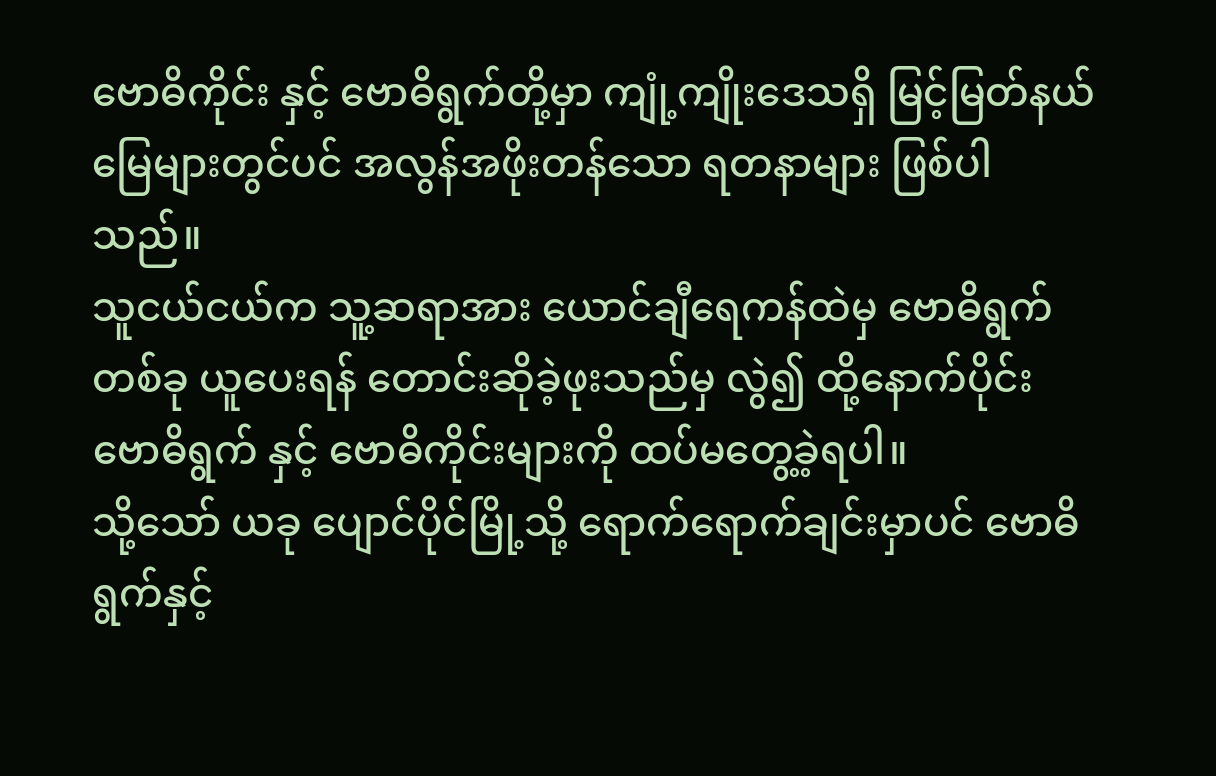ဗောဓိကိုင်း နှင့် ဗောဓိရွက်တို့မှာ ကျုံ့ကျိုးဒေသရှိ မြင့်မြတ်နယ်မြေများတွင်ပင် အလွန်အဖိုးတန်သော ရတနာများ ဖြစ်ပါသည်။
သူငယ်ငယ်က သူ့ဆရာအား ယောင်ချီရေကန်ထဲမှ ဗောဓိရွက်တစ်ခု ယူပေးရန် တောင်းဆိုခဲ့ဖုးသည်မှ လွဲ၍ ထို့နောက်ပိုင်း ဗောဓိရွက် နှင့် ဗောဓိကိုင်းများကို ထပ်မတွေ့ခဲ့ရပါ။
သို့သော် ယခု ပျောင်ပိုင်မြို့သို့ ရောက်ရောက်ချင်းမှာပင် ဗောဓိရွက်နှင့်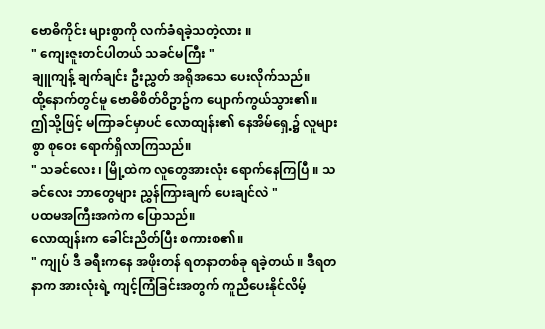ဗောဓိကိုင်း များစွာကို လက်ခံရခဲ့သတဲ့လား ။
" ကျေးဇူးတင်ပါတယ် သခင်မကြီး "
ချူကျန့် ချက်ချင်း ဦးညွှတ် အရိုအသေ ပေးလိုက်သည်။
ထို့နောက်တွင်မူ ဗောဓိစိတ်ဝိဥာဥ်က ပျောက်ကွယ်သွား၏။
ဤသို့ဖြင့် မကြာခင်မှာပင် လောထျန်း၏ နေအိမ်ရှေ့၌ လူများစွာ စုဝေး ရောက်ရှိလာကြသည်။
" သခင်လေး ၊ မြို့ထဲက လူတွေအားလုံး ရောက်နေကြပြီ ။ သခင်လေး ဘာတွေများ ညွှန်ကြားချက် ပေးချင်လဲ "
ပထမအကြီးအကဲက ပြောသည်။
လောထျန်းက ခေါင်းညိတ်ပြီး စကားစ၏။
" ကျုပ် ဒီ ခရီးကနေ အဖိုးတန် ရတနာတစ်ခု ရခဲ့တယ် ။ ဒီရတနာက အားလုံးရဲ့ ကျင့်ကြံခြင်းအတွက် ကူညီပေးနိုင်လိမ့်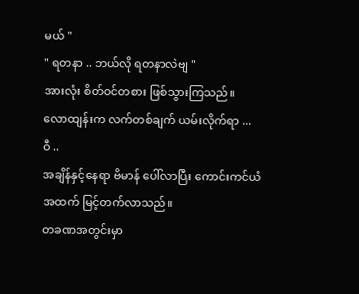မယ် "
" ရတနာ .. ဘယ်လို ရတနာလဲဗျ "
အားလုံး စိတ်ဝင်တစား ဖြစ်သွားကြသည်။
လောထျန်းက လက်တစ်ချက် ယမ်းလိုက်ရာ ...
ဝီ ..
အချိန်နှင့်နေရာ ဗိမာန် ပေါ်လာပြီး ကောင်းကင်ယံအထက် မြင့်တက်လာသည်။
တခဏအတွင်းမှာ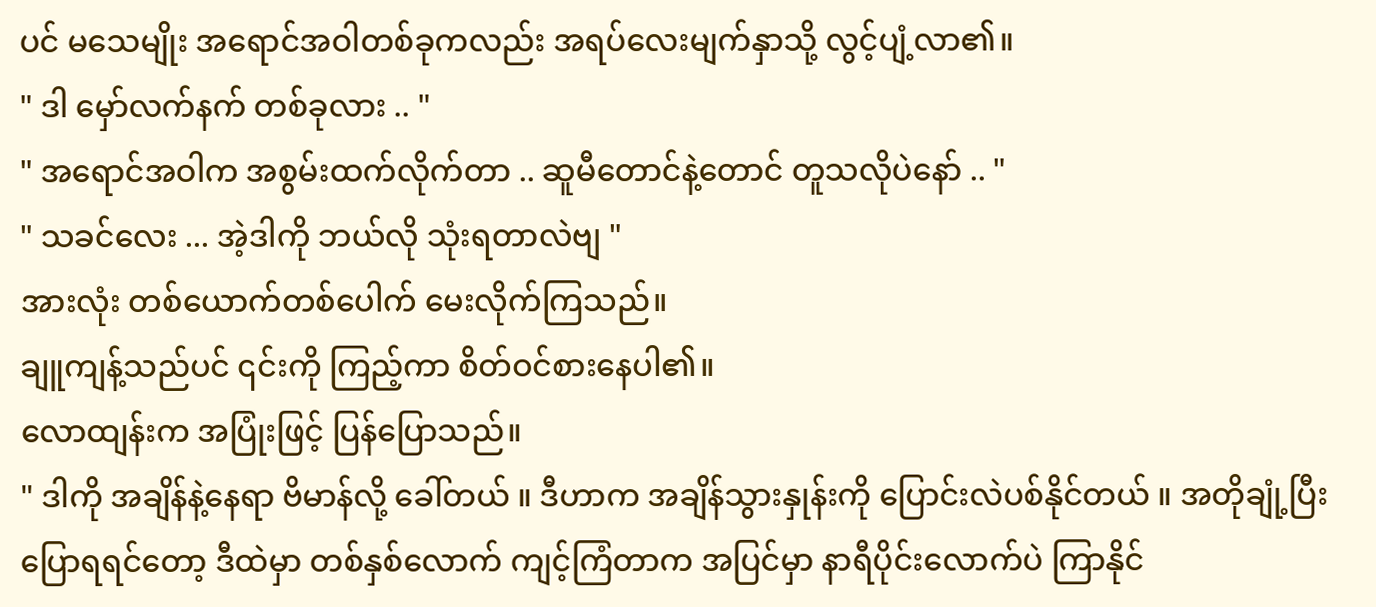ပင် မသေမျိုး အရောင်အဝါတစ်ခုကလည်း အရပ်လေးမျက်နှာသို့ လွင့်ပျံ့လာ၏။
" ဒါ မှော်လက်နက် တစ်ခုလား .. "
" အရောင်အဝါက အစွမ်းထက်လိုက်တာ .. ဆူမီတောင်နဲ့တောင် တူသလိုပဲနော် .. "
" သခင်လေး ... အဲ့ဒါကို ဘယ်လို သုံးရတာလဲဗျ "
အားလုံး တစ်ယောက်တစ်ပေါက် မေးလိုက်ကြသည်။
ချူကျန့်သည်ပင် ၎င်းကို ကြည့်ကာ စိတ်ဝင်စားနေပါ၏။
လောထျန်းက အပြုံးဖြင့် ပြန်ပြောသည်။
" ဒါကို အချိန်နဲ့နေရာ ဗိမာန်လို့ ခေါ်တယ် ။ ဒီဟာက အချိန်သွားနှုန်းကို ပြောင်းလဲပစ်နိုင်တယ် ။ အတိုချုံ့ပြီး ပြောရရင်တော့ ဒီထဲမှာ တစ်နှစ်လောက် ကျင့်ကြံတာက အပြင်မှာ နာရီပိုင်းလောက်ပဲ ကြာနိုင်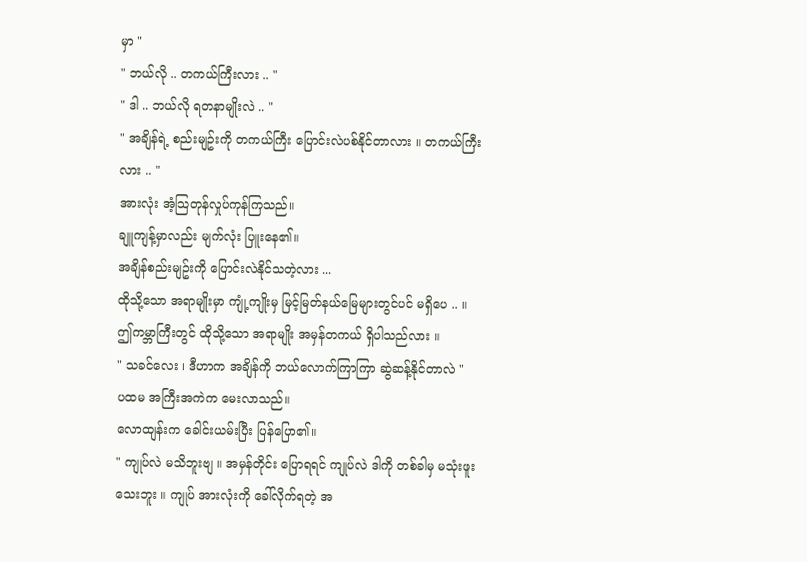မှာ "
" ဘယ်လို .. တကယ်ကြီးလား .. "
" ဒါ .. ဘယ်လို ရတနာမျိုးလဲ .. "
" အချိန်ရဲ့ စည်းမျဥ်းကို တကယ်ကြီး ပြောင်းလဲပစ်နိုင်တာလား ။ တကယ်ကြီးလား .. "
အားလုံး အံ့သြတုန်လှုပ်ကုန်ကြသည်။
ချူကျန့်မှာလည်း မျက်လုံး ပြူးနေ၏။
အချိန်စည်းမျဥ်းကို ပြောင်းလဲနိုင်သတဲ့လား ...
ထိုသို့သော အရာမျိုးမှာ ကျုံ့ကျိုးမှ မြင့်မြတ်နယ်မြေများတွင်ပင် မရှိပေ .. ။
ဤကမ္ဘာကြီးတွင် ထိုသို့သော အရာမျိုး အမှန်တကယ် ရှိပါသည်လား ။
" သခင်လေး ၊ ဒီဟာက အချိန်ကို ဘယ်လောက်ကြာကြာ ဆွဲဆန့်နိုင်တာလဲ "
ပထမ အကြီးအကဲက မေးလာသည်။
လောထျန်းက ခေါင်းယမ်းပြီး ပြန်ပြော၏။
" ကျုပ်လဲ မသိဘူးဗျ ။ အမှန်တိုင်း ပြောရရင် ကျုပ်လဲ ဒါကို တစ်ခါမှ မသုံးဖူးသေးဘူး ။ ကျုပ် အားလုံးကို ခေါ်လိုက်ရတဲ့ အ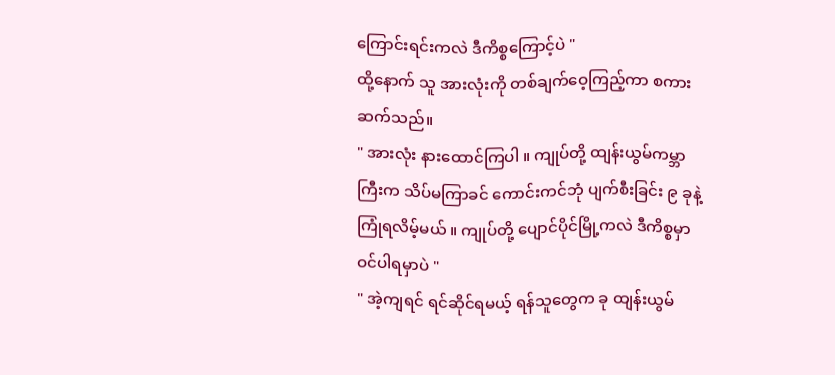ကြောင်းရင်းကလဲ ဒီကိစ္စကြောင့်ပဲ "
ထို့နောက် သူ အားလုံးကို တစ်ချက်ဝေ့ကြည့်ကာ စကားဆက်သည်။
" အားလုံး နားထောင်ကြပါ ။ ကျုပ်တို့ ထျန်းယွမ်ကမ္ဘာကြီးက သိပ်မကြာခင် ကောင်းကင်ဘုံ ပျက်စီးခြင်း ၉ ခုနဲ့ ကြုံရလိမ့်မယ် ။ ကျုပ်တို့ ပျောင်ပိုင်မြို့ကလဲ ဒီကိစ္စမှာ ဝင်ပါရမှာပဲ "
" အဲ့ကျရင် ရင်ဆိုင်ရမယ့် ရန်သူတွေက ခု ထျန်းယွမ်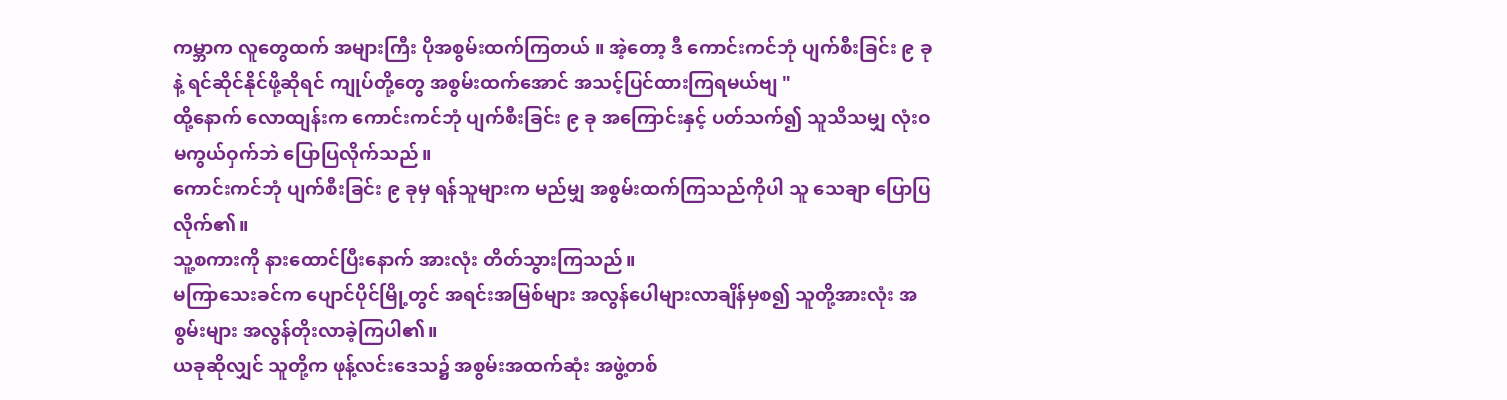ကမ္ဘာက လူတွေထက် အများကြီး ပိုအစွမ်းထက်ကြတယ် ။ အဲ့တော့ ဒီ ကောင်းကင်ဘုံ ပျက်စီးခြင်း ၉ ခုနဲ့ ရင်ဆိုင်နိုင်ဖို့ဆိုရင် ကျုပ်တို့တွေ အစွမ်းထက်အောင် အသင့်ပြင်ထားကြရမယ်ဗျ "
ထို့နောက် လောထျန်းက ကောင်းကင်ဘုံ ပျက်စီးခြင်း ၉ ခု အကြောင်းနှင့် ပတ်သက်၍ သူသိသမျှ လုံးဝ မကွယ်ဝှက်ဘဲ ပြောပြလိုက်သည်။
ကောင်းကင်ဘုံ ပျက်စီးခြင်း ၉ ခုမှ ရန်သူများက မည်မျှ အစွမ်းထက်ကြသည်ကိုပါ သူ သေချာ ပြောပြလိုက်၏။
သူ့စကားကို နားထောင်ပြီးနောက် အားလုံး တိတ်သွားကြသည်။
မကြာသေးခင်က ပျောင်ပိုင်မြို့တွင် အရင်းအမြစ်များ အလွန်ပေါများလာချိန်မှစ၍ သူတို့အားလုံး အစွမ်းများ အလွန်တိုးလာခဲ့ကြပါ၏။
ယခုဆိုလျှင် သူတို့က ဖုန့်လင်းဒေသ၌ အစွမ်းအထက်ဆုံး အဖွဲ့တစ်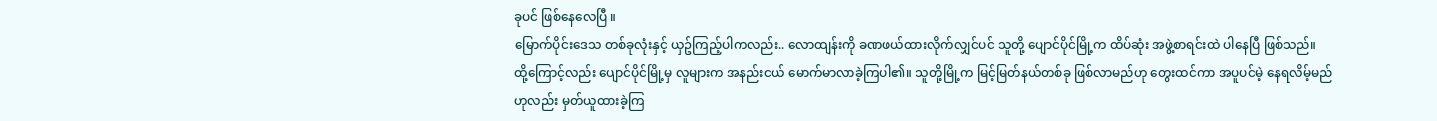ခုပင် ဖြစ်နေလေပြီ ။
မြောက်ပိုင်းဒေသ တစ်ခုလုံးနှင့် ယှဥ်ကြည့်ပါကလည်း.. လောထျန်းကို ခဏဖယ်ထားလိုက်လျှင်ပင် သူတို့ ပျောင်ပိုင်မြို့က ထိပ်ဆုံး အဖွဲ့စာရင်းထဲ ပါနေပြီ ဖြစ်သည်။
ထို့ကြောင့်လည်း ပျောင်ပိုင်မြို့မှ လူများက အနည်းငယ် မောက်မာလာခဲ့ကြပါ၏။ သူတို့မြို့က မြင့်မြတ်နယ်တစ်ခု ဖြစ်လာမည်ဟု တွေးထင်ကာ အပူပင်မဲ့ နေရလိမ့်မည်ဟုလည်း မှတ်ယူထားခဲ့ကြ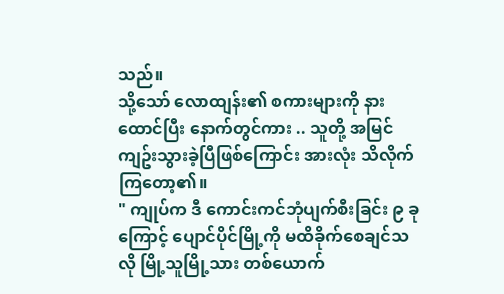သည်။
သို့သော် လောထျန်း၏ စကားများကို နားထောင်ပြီး နောက်တွင်ကား .. သူတို့ အမြင်ကျဥ်းသွားခဲ့ပြီဖြစ်ကြောင်း အားလုံး သိလိုက်ကြတော့၏။
" ကျုပ်က ဒီ ကောင်းကင်ဘုံပျက်စီးခြင်း ၉ ခုကြောင့် ပျောင်ပိုင်မြို့ကို မထိခိုက်စေချင်သလို မြို့သူမြို့သား တစ်ယောက်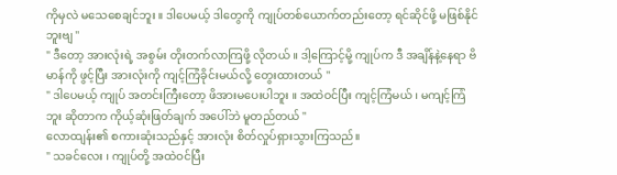ကိုမှလဲ မသေစေချင်ဘူး ။ ဒါပေမယ့် ဒါတွေကို ကျုပ်တစ်ယောက်တည်းတော့ ရင်ဆိုင်ဖို့ မဖြစ်နိုင်ဘူးဗျ "
" ဒီတော့ အားလုံးရဲ့ အစွမ်း တိုးတက်လာကြဖို့ လိုတယ် ။ ဒါ့ကြောင့်မို့ ကျုပ်က ဒီ အချိန်နဲ့နေရာ ဗိမာန်ကို ဖွင့်ပြီး အားလုံးကို ကျင့်ကြံခိုင်းမယ်လို့ တွေးထားတယ် "
" ဒါပေမယ့် ကျုပ် အတင်းကြီးတော့ ဖိအားမပေးပါဘူး ။ အထဲဝင်ပြီး ကျင့်ကြံမယ် ၊ မကျင့်ကြံဘူး ဆိုတာက ကိုယ့်ဆုံးဖြတ်ချက် အပေါ်ဘဲ မူတည်တယ် "
လောထျန်း၏ စကားဆုံးသည်နှင့် အားလုံး စိတ်လှုပ်ရှားသွားကြသည်။
" သခင်လေး ၊ ကျုပ်တို့ အထဲဝင်ပြီး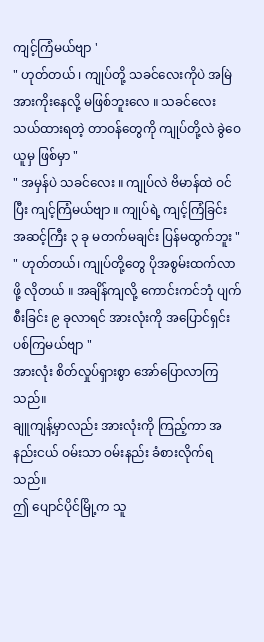ကျင့်ကြံမယ်ဗျာ '
" ဟုတ်တယ် ၊ ကျုပ်တို့ သခင်လေးကိုပဲ အမြဲအားကိုးနေလို့ မဖြစ်ဘူးလေ ။ သခင်လေး သယ်ထားရတဲ့ တာဝန်တွေကို ကျုပ်တို့လဲ ခွဲဝေယူမှ ဖြစ်မှာ "
" အမှန်ပဲ သခင်လေး ။ ကျုပ်လဲ ဗိမာန်ထဲ ဝင်ပြီး ကျင့်ကြံမယ်ဗျာ ။ ကျုပ်ရဲ့ ကျင့်ကြံခြင်း အဆင့်ကြီး ၃ ခု မတက်မချင်း ပြန်မထွက်ဘူး "
" ဟုတ်တယ်၊ ကျုပ်တို့တွေ ပိုအစွမ်းထက်လာဖို့ လိုတယ် ။ အချိန်ကျလို့ ကောင်းကင်ဘုံ ပျက်စီးခြင်း ၉ ခုလာရင် အားလုံးကို အပြောင်ရှင်းပစ်ကြမယ်ဗျာ "
အားလုံး စိတ်လှုပ်ရှားစွာ အော်ပြောလာကြသည်။
ချူကျန့်မှာလည်း အားလုံးကို ကြည့်ကာ အနည်းငယ် ဝမ်းသာ ဝမ်းနည်း ခံစားလိုက်ရသည်။
ဤ ပျောင်ပိုင်မြို့က သူ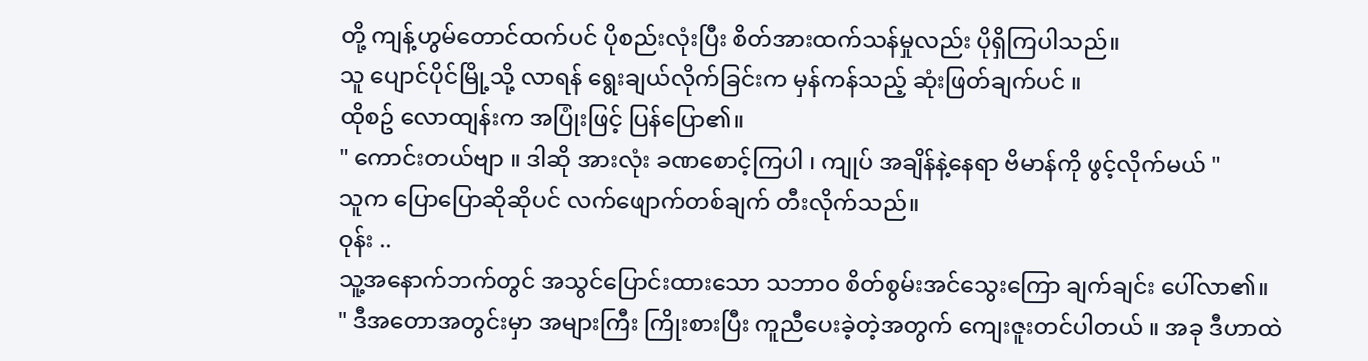တို့ ကျန့်ဟွမ်တောင်ထက်ပင် ပိုစည်းလုံးပြီး စိတ်အားထက်သန်မှုလည်း ပိုရှိကြပါသည်။
သူ ပျောင်ပိုင်မြို့သို့ လာရန် ရွေးချယ်လိုက်ခြင်းက မှန်ကန်သည့် ဆုံးဖြတ်ချက်ပင် ။
ထိုစဥ် လောထျန်းက အပြုံးဖြင့် ပြန်ပြော၏။
" ကောင်းတယ်ဗျာ ။ ဒါဆို အားလုံး ခဏစောင့်ကြပါ ၊ ကျုပ် အချိန်နဲ့နေရာ ဗိမာန်ကို ဖွင့်လိုက်မယ် "
သူက ပြောပြောဆိုဆိုပင် လက်ဖျောက်တစ်ချက် တီးလိုက်သည်။
ဝုန်း ..
သူ့အနောက်ဘက်တွင် အသွင်ပြောင်းထားသော သဘာဝ စိတ်စွမ်းအင်သွေးကြော ချက်ချင်း ပေါ်လာ၏။
" ဒီအတောအတွင်းမှာ အများကြီး ကြိုးစားပြီး ကူညီပေးခဲ့တဲ့အတွက် ကျေးဇူးတင်ပါတယ် ။ အခု ဒီဟာထဲ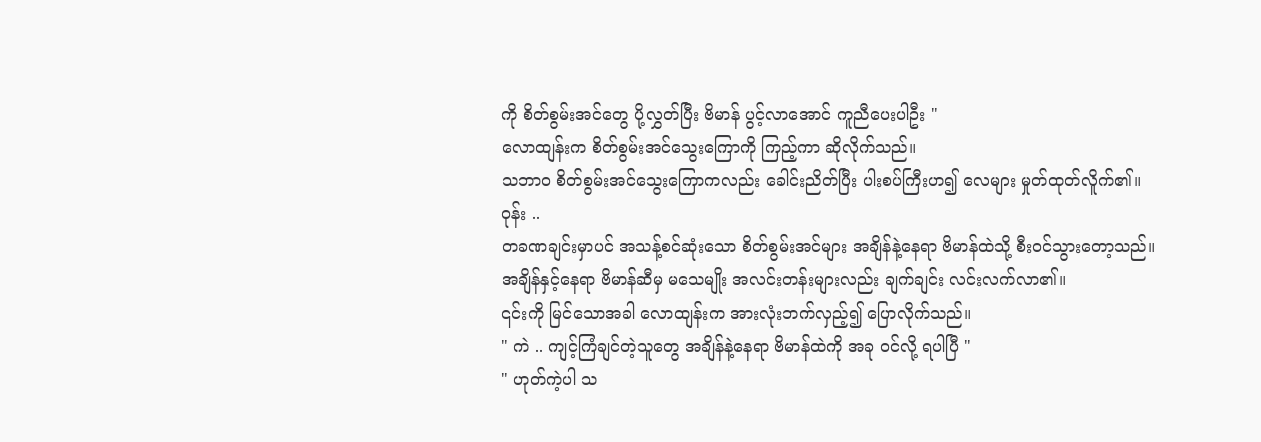ကို စိတ်စွမ်းအင်တွေ ပို့လွှတ်ပြီး ဗိမာန် ပွင့်လာအောင် ကူညီပေးပါဦး "
လောထျန်းက စိတ်စွမ်းအင်သွေးကြောကို ကြည့်ကာ ဆိုလိုက်သည်။
သဘာဝ စိတ်စွမ်းအင်သွေးကြောကလည်း ခေါင်းညိတ်ပြီး ပါးစပ်ကြီးဟ၍ လေများ မှုတ်ထုတ်လိူက်၏။
ဝုန်း ..
တခဏချင်းမှာပင် အသန့်စင်ဆုံးသော စိတ်စွမ်းအင်များ အချိန်နဲ့နေရာ ဗိမာန်ထဲသို့ စီးဝင်သွားတော့သည်။
အချိန်နှင့်နေရာ ဗိမာန်ဆီမှ မသေမျိုး အလင်းတန်းများလည်း ချက်ချင်း လင်းလက်လာ၏။
၎င်းကို မြင်သောအခါ လောထျန်းက အားလုံးဘက်လှည့်၍ ပြောလိုက်သည်။
" ကဲ .. ကျင့်ကြံချင်တဲ့သူတွေ အချိန်နဲ့နေရာ ဗိမာန်ထဲကို အခု ဝင်လို့ ရပါပြီ "
" ဟုတ်ကဲ့ပါ သ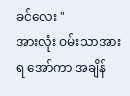ခင်လေး "
အားလုံး ဝမ်းသာအားရ အော်ကာ အချိန်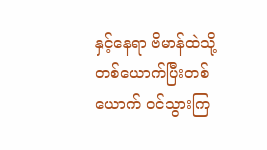နှင့်နေရာ ဗိမာန်ထဲသို့ တစ်ယောက်ပြီးတစ်ယောက် ဝင်သွားကြ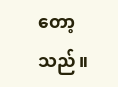တော့သည်။